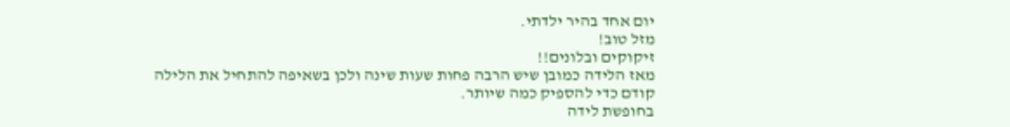יום אחד בהיר ילדתי.
מזל טוב!
זיקוקים ובלונים!!
מאז הלידה כמובן שיש הרבה פחות שעות שינה ולכן בשאיפה להתחיל את הלילה קודם כדי להספיק כמה שיותר.
בחופשת לידה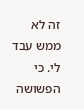זה לא ממש עבד לי. כי הפשושה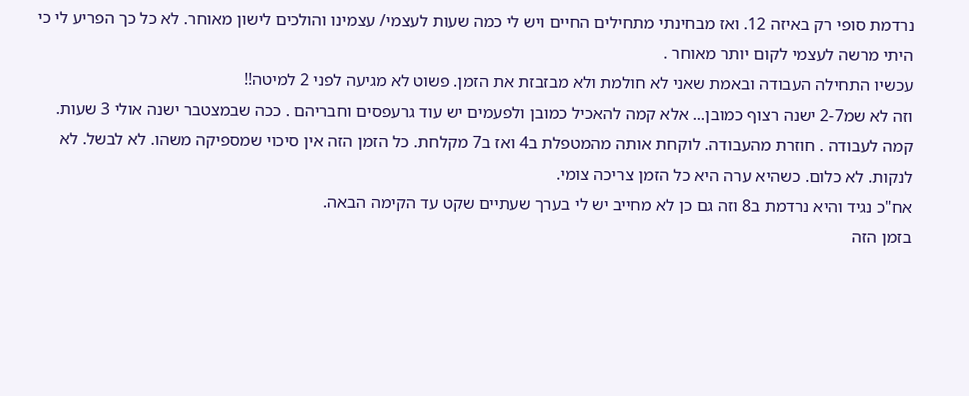נרדמת סופי רק באיזה 12. ואז מבחינתי מתחילים החיים ויש לי כמה שעות לעצמי/ עצמינו והולכים לישון מאוחר. לא כל כך הפריע לי כי היתי מרשה לעצמי לקום יותר מאוחר .
עכשיו התחילה העבודה ובאמת שאני לא חולמת ולא מבזבזת את הזמן. פשוט לא מגיעה לפני 2 למיטה!!
וזה לא שמ2-7 ישנה רצוף כמובן... אלא קמה להאכיל כמובן ולפעמים יש עוד גרעפסים וחבריהם . ככה שבמצטבר ישנה אולי 3 שעות.
קמה לעבודה . חוזרת מהעבודה. לוקחת אותה מהמטפלת ב4 ואז ב7 מקלחת. כל הזמן הזה אין סיכוי שמספיקה משהו. לא לבשל. לא לנקות. לא כלום. כשהיא ערה היא כל הזמן צריכה צומי.
אח"כ נגיד והיא נרדמת ב8 וזה גם כן לא מחייב יש לי בערך שעתיים שקט עד הקימה הבאה.
בזמן הזה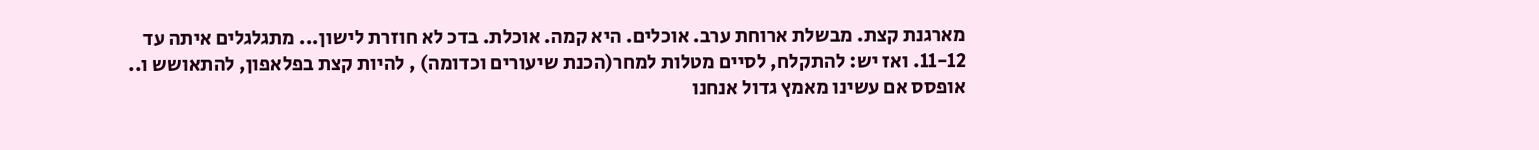מארגנת קצת. מבשלת ארוחת ערב. אוכלים. היא קמה. אוכלת. בדכ לא חוזרת לישון... מתגלגלים איתה עד 11-12. ואז יש: להתקלח, לסיים מטלות למחר(הכנת שיעורים וכדומה) , להיות קצת בפלאפון, להתאושש ו.. אופסס אם עשינו מאמץ גדול אנחנו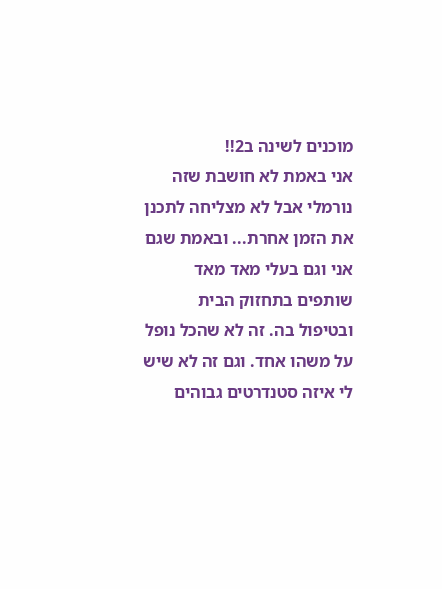מוכנים לשינה ב2!!
אני באמת לא חושבת שזה נורמלי אבל לא מצליחה לתכנן את הזמן אחרת... ובאמת שגם אני וגם בעלי מאד מאד שותפים בתחזוק הבית ובטיפול בה. זה לא שהכל נופל על משהו אחד. וגם זה לא שיש לי איזה סטנדרטים גבוהים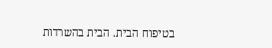בטיפוח הבית. הבית בהשרדות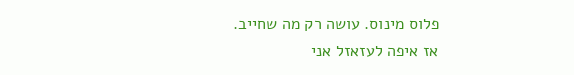פלוס מינוס. עושה רק מה שחייב.
אז איפה לעזאזל אני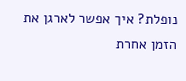נופלת? איך אפשר לארגן את הזמן אחרת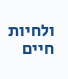ולחיות חיים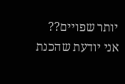יותר שפויים??
אני יודעת שהכנת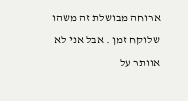ארוחה מבושלת זה משהו שלוקח זמן . אבל אני לא אוותר על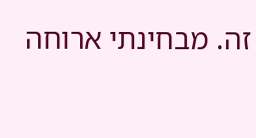זה. מבחינתי ארוחה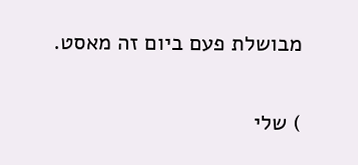מבושלת פעם ביום זה מאסט.


) שלי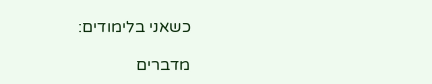כשאני בלימודים:

מדברים